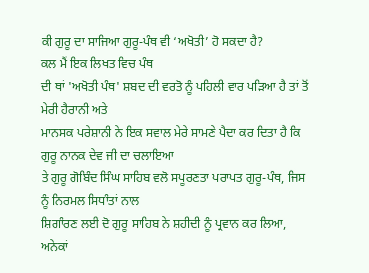ਕੀ ਗੁਰੂ ਦਾ ਸਾਜਿਆ ਗੁਰੂ-ਪੰਥ ਵੀ ‘ਅਖੋਤੀ’ ਹੋ ਸਕਦਾ ਹੈ?
ਕਲ ਮੈਂ ਇਕ ਲਿਖਤ ਵਿਚ ਪੰਥ
ਦੀ ਥਾਂ 'ਅਖੋਤੀ ਪੰਥ' ਸ਼ਬਦ ਦੀ ਵਰਤੋ ਨੂੰ ਪਹਿਲੀ ਵਾਰ ਪੜਿਆ ਹੈ ਤਾਂ ਤੋਂ ਮੇਰੀ ਹੈਰਾਨੀ ਅਤੇ
ਮਾਨਸਕ ਪਰੇਸ਼ਾਨੀ ਨੇ ਇਕ ਸਵਾਲ ਮੇਰੇ ਸਾਮਣੇ ਪੈਦਾ ਕਰ ਦਿਤਾ ਹੈ ਕਿ ਗੁਰੂ ਨਾਨਕ ਦੇਵ ਜੀ ਦਾ ਚਲਾਇਆ
ਤੇ ਗੁਰੂ ਗੋਬਿੰਦ ਸਿੰਘ ਸਾਹਿਬ ਵਲੋ ਸਪੂਰਣਤਾ ਪਰਾਪਤ ਗੁਰੂ-ਪੰਥ, ਜਿਸ ਨੂੰ ਨਿਰਮਲ ਸਿਧਾੰਤਾਂ ਨਾਲ
ਸ਼ਿਗਾੰਰਣ ਲਈ ਦੋ ਗੁਰੂ ਸਾਹਿਬ ਨੇ ਸ਼ਹੀਦੀ ਨੂੰ ਪ੍ਰਵਾਨ ਕਰ ਲਿਆ, ਅਨੇਕਾਂ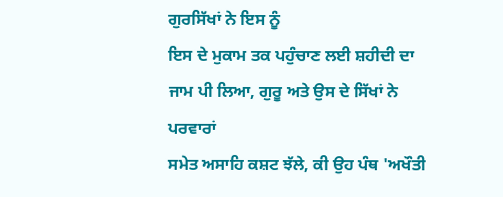ਗੁਰਸਿੱਖਾਂ ਨੇ ਇਸ ਨੂੰ
ਇਸ ਦੇ ਮੁਕਾਮ ਤਕ ਪਹੁੰਚਾਣ ਲਈ ਸ਼ਹੀਦੀ ਦਾ ਜਾਮ ਪੀ ਲਿਆ, ਗੁਰੂ ਅਤੇ ਉਸ ਦੇ ਸਿੱਖਾਂ ਨੇ ਪਰਵਾਰਾਂ
ਸਮੇਤ ਅਸਾਹਿ ਕਸ਼ਟ ਝੱਲੇ, ਕੀ ਉਹ ਪੰਥ 'ਅਖੌਤੀ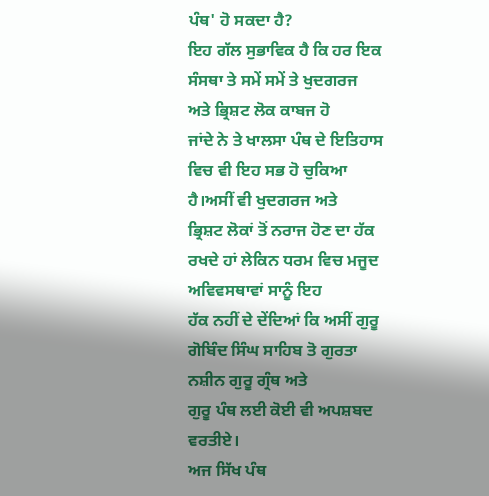ਪੰਥ' ਹੋ ਸਕਦਾ ਹੈ?
ਇਹ ਗੱਲ ਸੁਭਾਵਿਕ ਹੈ ਕਿ ਹਰ ਇਕ ਸੰਸਥਾ ਤੇ ਸਮੇਂ ਸਮੇਂ ਤੇ ਖੁਦਗਰਜ ਅਤੇ ਭ੍ਰਿਸ਼ਟ ਲੋਕ ਕਾਬਜ ਹੋ
ਜਾਂਦੇ ਨੇ ਤੇ ਖਾਲਸਾ ਪੰਥ ਦੇ ਇਤਿਹਾਸ ਵਿਚ ਵੀ ਇਹ ਸਭ ਹੋ ਚੁਕਿਆ ਹੈ।ਅਸੀਂ ਵੀ ਖੁਦਗਰਜ ਅਤੇ
ਭ੍ਰਿਸ਼ਟ ਲੋਕਾਂ ਤੋਂ ਨਰਾਜ ਹੋਣ ਦਾ ਹੱਕ ਰਖਦੇ ਹਾਂ ਲੇਕਿਨ ਧਰਮ ਵਿਚ ਮਜੂਦ ਅਵਿਵਸਥਾਵਾਂ ਸਾਨੂੰ ਇਹ
ਹੱਕ ਨਹੀਂ ਦੇ ਦੇਂਦਿਆਂ ਕਿ ਅਸੀਂ ਗੁਰੂ ਗੋਬਿੰਦ ਸਿੰਘ ਸਾਹਿਬ ਤੋ ਗੁਰਤਾ ਨਸ਼ੀਨ ਗੁਰੂ ਗ੍ਰੰਥ ਅਤੇ
ਗੁਰੂ ਪੰਥ ਲਈ ਕੋਈ ਵੀ ਅਪਸ਼ਬਦ ਵਰਤੀਏ।
ਅਜ ਸਿੱਖ ਪੰਥ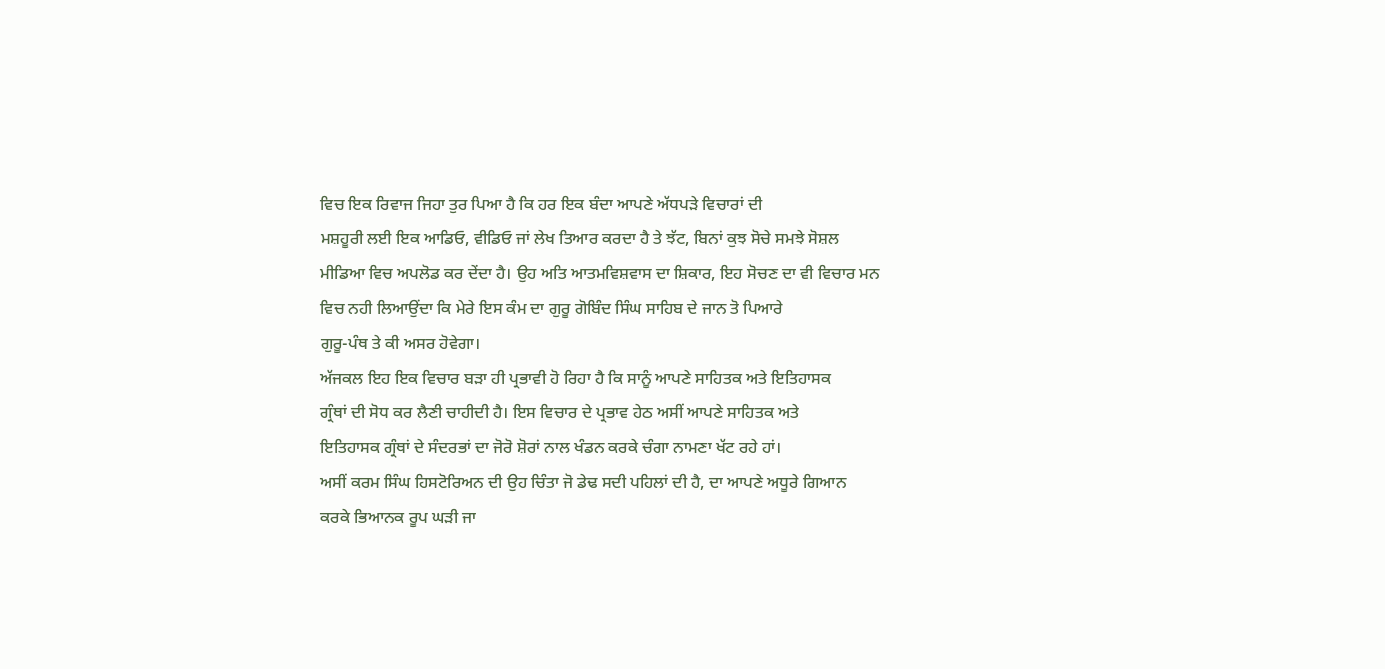ਵਿਚ ਇਕ ਰਿਵਾਜ ਜਿਹਾ ਤੁਰ ਪਿਆ ਹੈ ਕਿ ਹਰ ਇਕ ਬੰਦਾ ਆਪਣੇ ਅੱਧਪੜੇ ਵਿਚਾਰਾਂ ਦੀ
ਮਸ਼ਹੂਰੀ ਲਈ ਇਕ ਆਡਿਓ, ਵੀਡਿਓ ਜਾਂ ਲੇਖ ਤਿਆਰ ਕਰਦਾ ਹੈ ਤੇ ਝੱਟ, ਬਿਨਾਂ ਕੁਝ ਸੋਚੇ ਸਮਝੇ ਸੋਸ਼ਲ
ਮੀਡਿਆ ਵਿਚ ਅਪਲੋਡ ਕਰ ਦੇਂਦਾ ਹੈ। ਉਹ ਅਤਿ ਆਤਮਵਿਸ਼ਵਾਸ ਦਾ ਸ਼ਿਕਾਰ, ਇਹ ਸੋਚਣ ਦਾ ਵੀ ਵਿਚਾਰ ਮਨ
ਵਿਚ ਨਹੀ ਲਿਆਉਂਦਾ ਕਿ ਮੇਰੇ ਇਸ ਕੰਮ ਦਾ ਗੁਰੂ ਗੋਬਿੰਦ ਸਿੰਘ ਸਾਹਿਬ ਦੇ ਜਾਨ ਤੋ ਪਿਆਰੇ
ਗੁਰੂ-ਪੰਥ ਤੇ ਕੀ ਅਸਰ ਹੋਵੇਗਾ।
ਅੱਜਕਲ ਇਹ ਇਕ ਵਿਚਾਰ ਬੜਾ ਹੀ ਪ੍ਰਭਾਵੀ ਹੋ ਰਿਹਾ ਹੈ ਕਿ ਸਾਨੂੰ ਆਪਣੇ ਸਾਹਿਤਕ ਅਤੇ ਇਤਿਹਾਸਕ
ਗ੍ਰੰਥਾਂ ਦੀ ਸੋਧ ਕਰ ਲੈਣੀ ਚਾਹੀਦੀ ਹੈ। ਇਸ ਵਿਚਾਰ ਦੇ ਪ੍ਰਭਾਵ ਹੇਠ ਅਸੀਂ ਆਪਣੇ ਸਾਹਿਤਕ ਅਤੇ
ਇਤਿਹਾਸਕ ਗ੍ਰੰਥਾਂ ਦੇ ਸੰਦਰਭਾਂ ਦਾ ਜੋਰੋ ਸ਼ੋਰਾਂ ਨਾਲ ਖੰਡਨ ਕਰਕੇ ਚੰਗਾ ਨਾਮਣਾ ਖੱਟ ਰਹੇ ਹਾਂ।
ਅਸੀਂ ਕਰਮ ਸਿੰਘ ਹਿਸਟੋਰਿਅਨ ਦੀ ਉਹ ਚਿੰਤਾ ਜੋ ਡੇਢ ਸਦੀ ਪਹਿਲਾਂ ਦੀ ਹੈ, ਦਾ ਆਪਣੇ ਅਧੂਰੇ ਗਿਆਨ
ਕਰਕੇ ਭਿਆਨਕ ਰੂਪ ਘੜੀ ਜਾ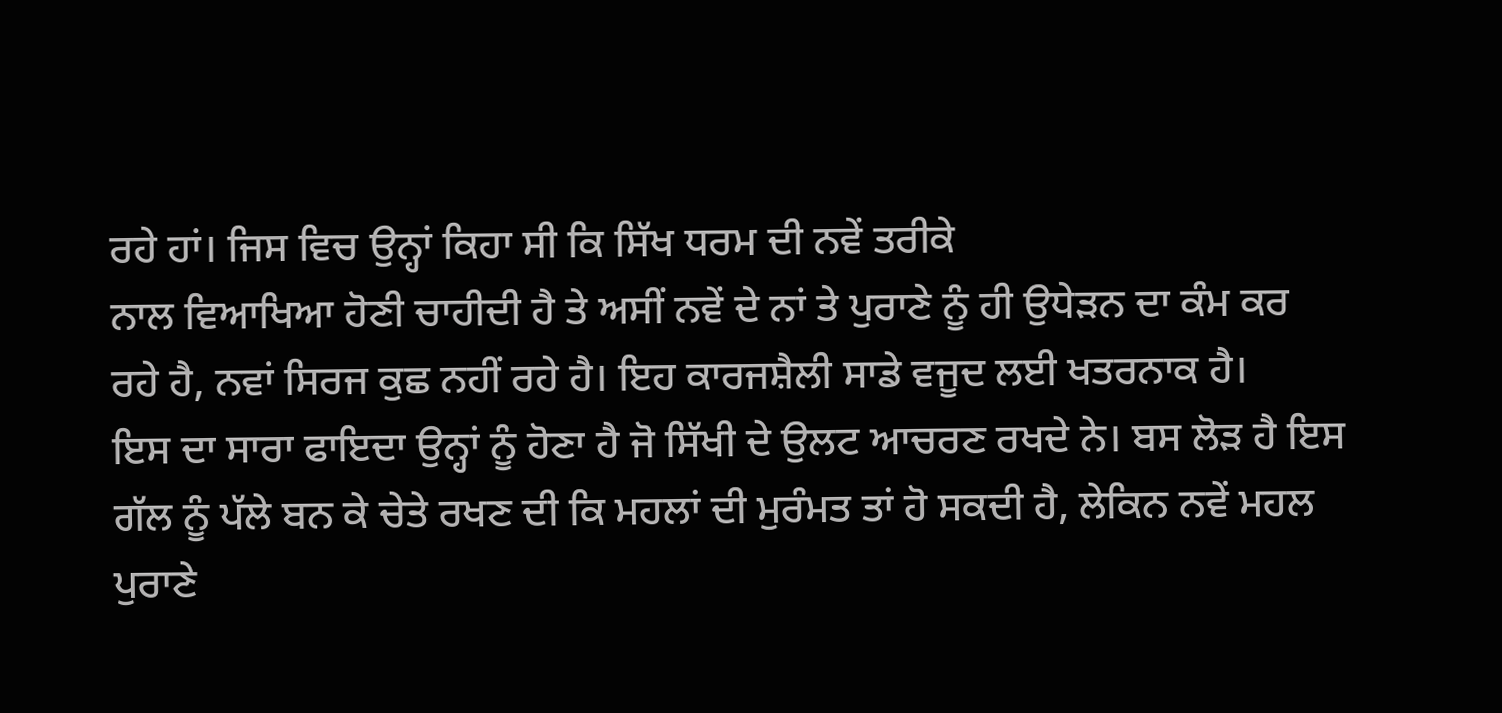ਰਹੇ ਹਾਂ। ਜਿਸ ਵਿਚ ਉਨ੍ਹਾਂ ਕਿਹਾ ਸੀ ਕਿ ਸਿੱਖ ਧਰਮ ਦੀ ਨਵੇਂ ਤਰੀਕੇ
ਨਾਲ ਵਿਆਖਿਆ ਹੋਣੀ ਚਾਹੀਦੀ ਹੈ ਤੇ ਅਸੀਂ ਨਵੇਂ ਦੇ ਨਾਂ ਤੇ ਪੁਰਾਣੇ ਨੂੰ ਹੀ ਉਧੇੜਨ ਦਾ ਕੰਮ ਕਰ
ਰਹੇ ਹੈ, ਨਵਾਂ ਸਿਰਜ ਕੁਛ ਨਹੀਂ ਰਹੇ ਹੈ। ਇਹ ਕਾਰਜਸ਼ੈਲੀ ਸਾਡੇ ਵਜੂਦ ਲਈ ਖਤਰਨਾਕ ਹੈ।
ਇਸ ਦਾ ਸਾਰਾ ਫਾਇਦਾ ਉਨ੍ਹਾਂ ਨੂੰ ਹੋਣਾ ਹੈ ਜੋ ਸਿੱਖੀ ਦੇ ਉਲਟ ਆਚਰਣ ਰਖਦੇ ਨੇ। ਬਸ ਲੋੜ ਹੈ ਇਸ
ਗੱਲ ਨੂੰ ਪੱਲੇ ਬਨ ਕੇ ਚੇਤੇ ਰਖਣ ਦੀ ਕਿ ਮਹਲਾਂ ਦੀ ਮੁਰੰਮਤ ਤਾਂ ਹੋ ਸਕਦੀ ਹੈ, ਲੇਕਿਨ ਨਵੇਂ ਮਹਲ
ਪੁਰਾਣੇ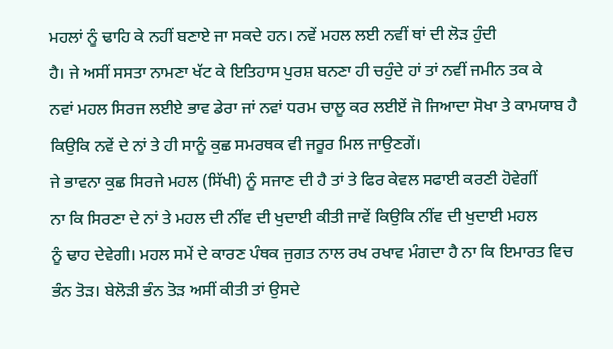ਮਹਲਾਂ ਨੂੰ ਢਾਹਿ ਕੇ ਨਹੀਂ ਬਣਾਏ ਜਾ ਸਕਦੇ ਹਨ। ਨਵੇਂ ਮਹਲ ਲਈ ਨਵੀਂ ਥਾਂ ਦੀ ਲੋੜ ਹੁੰਦੀ
ਹੈ। ਜੇ ਅਸੀਂ ਸਸਤਾ ਨਾਮਣਾ ਖੱਟ ਕੇ ਇਤਿਹਾਸ ਪੁਰਸ਼ ਬਨਣਾ ਹੀ ਚਹੁੰਦੇ ਹਾਂ ਤਾਂ ਨਵੀਂ ਜਮੀਨ ਤਕ ਕੇ
ਨਵਾਂ ਮਹਲ ਸਿਰਜ ਲਈਏ ਭਾਵ ਡੇਰਾ ਜਾਂ ਨਵਾਂ ਧਰਮ ਚਾਲੂ ਕਰ ਲਈਏਂ ਜੋ ਜਿਆਦਾ ਸੋਖਾ ਤੇ ਕਾਮਯਾਬ ਹੈ
ਕਿਉਕਿ ਨਵੇਂ ਦੇ ਨਾਂ ਤੇ ਹੀ ਸਾਨੂੰ ਕੁਛ ਸਮਰਥਕ ਵੀ ਜਰੂਰ ਮਿਲ ਜਾਉਣਗੇਂ।
ਜੇ ਭਾਵਨਾ ਕੁਛ ਸਿਰਜੇ ਮਹਲ (ਸਿੱਖੀ) ਨੂੰ ਸਜਾਣ ਦੀ ਹੈ ਤਾਂ ਤੇ ਫਿਰ ਕੇਵਲ ਸਫਾਈ ਕਰਣੀ ਹੋਵੇਗੀਂ
ਨਾ ਕਿ ਸਿਰਣਾ ਦੇ ਨਾਂ ਤੇ ਮਹਲ ਦੀ ਨੀਂਵ ਦੀ ਖੁਦਾਈ ਕੀਤੀ ਜਾਵੇਂ ਕਿਉਕਿ ਨੀਂਵ ਦੀ ਖੁਦਾਈ ਮਹਲ
ਨੂੰ ਢਾਹ ਦੇਵੇਗੀ। ਮਹਲ ਸਮੇਂ ਦੇ ਕਾਰਣ ਪੰਥਕ ਜੁਗਤ ਨਾਲ ਰਖ ਰਖਾਵ ਮੰਗਦਾ ਹੈ ਨਾ ਕਿ ਇਮਾਰਤ ਵਿਚ
ਭੰਨ ਤੋੜ। ਬੇਲੋੜੀ ਭੰਨ ਤੋੜ ਅਸੀਂ ਕੀਤੀ ਤਾਂ ਉਸਦੇ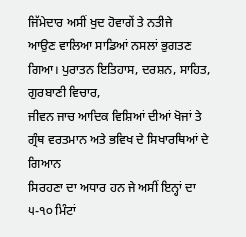ਜਿੱਮੇਦਾਰ ਅਸੀਂ ਖੁਦ ਹੋਵਾਗੇਂ ਤੇ ਨਤੀਜੇ
ਆਉਣ ਵਾਲਿਆ ਸਾਡਿਆਂ ਨਸਲਾਂ ਭੁਗਤਣ ਗਿਆ। ਪੁਰਾਤਨ ਇਤਿਹਾਸ, ਦਰਸ਼ਨ, ਸਾਹਿਤ, ਗੁਰਬਾਣੀ ਵਿਚਾਰ,
ਜੀਵਨ ਜਾਚ ਆਦਿਕ ਵਿਸ਼ਿਆਂ ਦੀਆਂ ਖੋਜਾਂ ਤੇ ਗ੍ਰੰਥ ਵਰਤਮਾਨ ਅਤੇ ਭਵਿਖ ਦੇ ਸਿਖਾਰਥਿਆਂ ਦੇ ਗਿਆਨ
ਸਿਰਹਣਾ ਦਾ ਅਧਾਰ ਹਨ ਜੇ ਅਸੀਂ ਇਨ੍ਹਾਂ ਦਾ ੫-੧੦ ਮਿੰਟਾਂ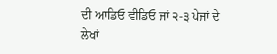ਦੀ ਆਡਿਓ ਵੀਡਿਓ ਜਾਂ ੨-੩ ਪੇਜਾਂ ਦੇ
ਲੇਖਾਂ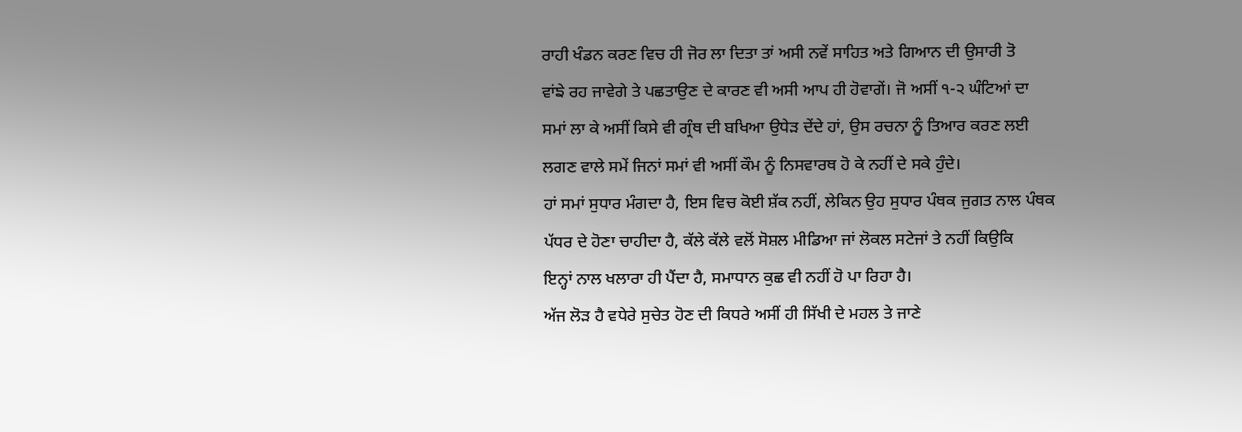ਰਾਹੀ ਖੰਡਨ ਕਰਣ ਵਿਚ ਹੀ ਜੋਰ ਲਾ ਦਿਤਾ ਤਾਂ ਅਸੀ ਨਵੇਂ ਸਾਹਿਤ ਅਤੇ ਗਿਆਨ ਦੀ ਉਸਾਰੀ ਤੋ
ਵਾਂਙੇ ਰਹ ਜਾਵੇਗੇ ਤੇ ਪਛਤਾਉਣ ਦੇ ਕਾਰਣ ਵੀ ਅਸੀ ਆਪ ਹੀ ਹੋਵਾਗੇਂ। ਜੋ ਅਸੀਂ ੧-੨ ਘੰਟਿਆਂ ਦਾ
ਸਮਾਂ ਲਾ ਕੇ ਅਸੀਂ ਕਿਸੇ ਵੀ ਗ੍ਰੰਥ ਦੀ ਬਖਿਆ ਉਧੇੜ ਦੇਂਦੇ ਹਾਂ, ਉਸ ਰਚਨਾ ਨੂੰ ਤਿਆਰ ਕਰਣ ਲਈ
ਲਗਣ ਵਾਲੇ ਸਮੇਂ ਜਿਨਾਂ ਸਮਾਂ ਵੀ ਅਸੀਂ ਕੌਮ ਨੂੰ ਨਿਸਵਾਰਥ ਹੋ ਕੇ ਨਹੀਂ ਦੇ ਸਕੇ ਹੁੰਦੇ।
ਹਾਂ ਸਮਾਂ ਸੁਧਾਰ ਮੰਗਦਾ ਹੈ, ਇਸ ਵਿਚ ਕੋਈ ਸ਼ੱਕ ਨਹੀਂ, ਲੇਕਿਨ ਉਹ ਸੁਧਾਰ ਪੰਥਕ ਜੁਗਤ ਨਾਲ ਪੰਥਕ
ਪੱਧਰ ਦੇ ਹੋਣਾ ਚਾਹੀਦਾ ਹੈ, ਕੱਲੇ ਕੱਲੇ ਵਲੋਂ ਸੋਸ਼ਲ ਮੀਡਿਆ ਜਾਂ ਲੋਕਲ ਸਟੇਜਾਂ ਤੇ ਨਹੀਂ ਕਿਉਕਿ
ਇਨ੍ਹਾਂ ਨਾਲ ਖਲਾਰਾ ਹੀ ਪੈਂਦਾ ਹੈ, ਸਮਾਧਾਨ ਕੁਛ ਵੀ ਨਹੀਂ ਹੋ ਪਾ ਰਿਹਾ ਹੈ।
ਅੱਜ ਲੋੜ ਹੈ ਵਧੇਰੇ ਸੁਚੇਤ ਹੋਣ ਦੀ ਕਿਧਰੇ ਅਸੀਂ ਹੀ ਸਿੱਖੀ ਦੇ ਮਹਲ ਤੇ ਜਾਣੇ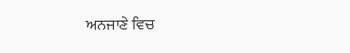ਅਨਜਾਣੇ ਵਿਚ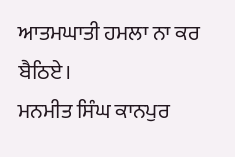ਆਤਮਘਾਤੀ ਹਮਲਾ ਨਾ ਕਰ ਬੈਠਿਏ।
ਮਨਮੀਤ ਸਿੰਘ ਕਾਨਪੁਰ